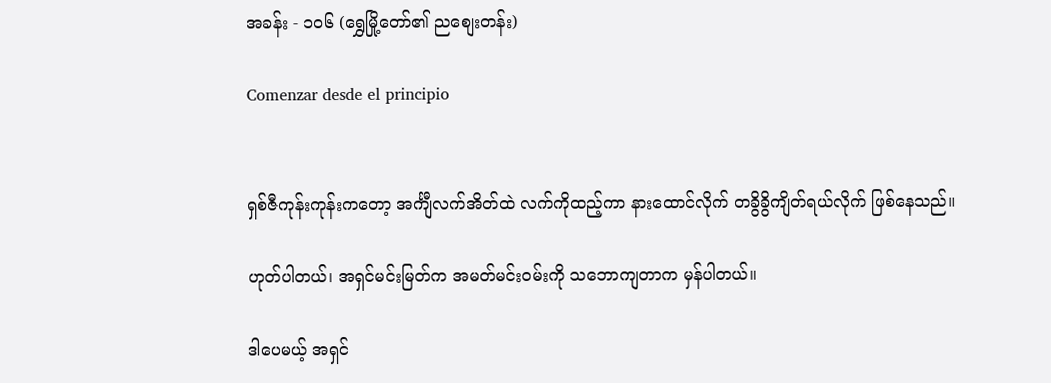အခန်း - ၁၀၆ (ရွှေမြို့တော်၏ ညစျေးတန်း)

Comenzar desde el principio


ရှစ်ဇီကုန်းကုန်းကတော့ အင်္ကျီလက်အိတ်ထဲ လက်ကိုထည့်ကာ နားထောင်လိုက် တခွိခွိကျိတ်ရယ်လိုက် ဖြစ်နေသည်။

ဟုတ်ပါတယ်၊ အရှင်မင်းမြတ်က အမတ်မင်းဝမ်းကို သဘောကျတာက မှန်ပါတယ်။

ဒါပေမယ့် အရှင်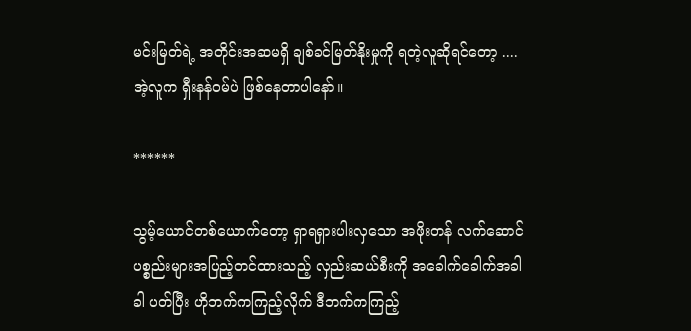မင်းမြတ်ရဲ့ အတိုင်းအဆမရှိ ချစ်ခင်မြတ်နိုးမှုကို ရတဲ့လူဆိုရင်တော့ ....အဲ့လူက ရှီးနန်ဝမ်ပဲ ဖြစ်နေတာပါနော်။

******

သွမ့်ယောင်တစ်ယောက်တော့ ရှာရရှားပါးလှသော အဖိုးတန် လက်ဆောင်ပစ္စည်းများအပြည့်တင်ထားသည့် လှည်းဆယ်စီးကို အခေါက်ခေါက်အခါခါ ပတ်ပြီး ဟိုဘက်ကကြည့်လိုက် ဒီဘက်ကကြည့်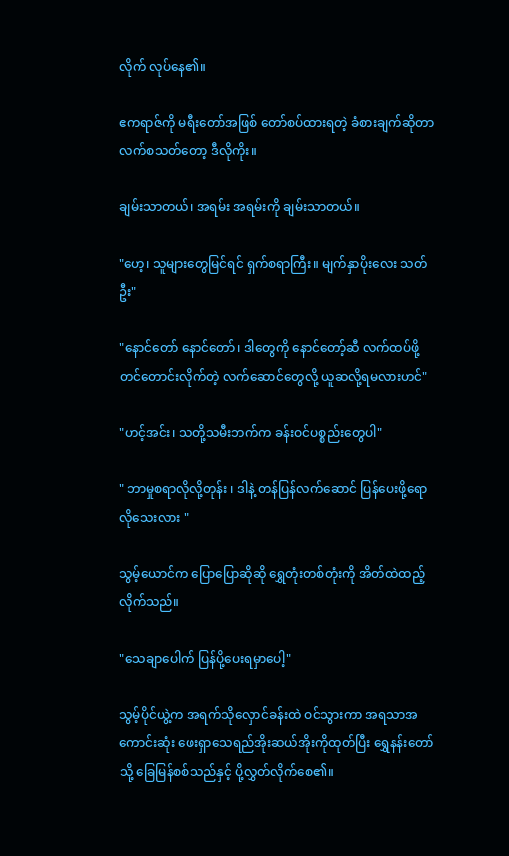လိုက် လုပ်နေ၏။

ဧကရာဇ်ကို မရီးတော်အဖြစ် တော်စပ်ထားရတဲ့ ခံစားချက်ဆိုတာ လက်စသတ်တော့ ဒီလိုကိုး။

ချမ်းသာတယ်၊ အရမ်း အရမ်းကို ချမ်းသာတယ်။

"ဟေ့၊ သူများတွေမြင်ရင် ရှက်စရာကြီး။ မျက်နှာပိုးလေး သတ်ဦး"

"နောင်တော် နောင်တော်၊ ဒါတွေကို နောင်တော့်ဆီ လက်ထပ်ဖို့ တင်တောင်းလိုက်တဲ့ လက်ဆောင်တွေလို့ ယူဆလို့ရမလားဟင်"

"ဟင့်အင်း၊ သတို့သမီးဘက်က ခန်းဝင်ပစ္စည်းတွေပါ"

" ဘာမှုစရာလိုလို့တုန်း ၊ ဒါနဲ့ တန်ပြန်လက်ဆောင် ပြန်ပေးဖို့ရော လိုသေးလား "

သွမ့်ယောင်က ပြောပြောဆိုဆို ရွှေတုံးတစ်တုံးကို အိတ်ထဲထည့်လိုက်သည်။

"သေချာပေါက် ပြန်ပို့ပေးရမှာပေါ့"

သွမ့်ပိုင်ယွဲ့က အရက်သိုလှောင်ခန်းထဲ ဝင်သွားကာ အရသာအကောင်းဆုံး ဖေးရှာသေရည်အိုးဆယ်အိုးကိုထုတ်ပြီး ရွှေနန်းတော်သို့ ခြေမြန်စစ်သည်နှင့် ပို့လွှတ်လိုက်စေ၏။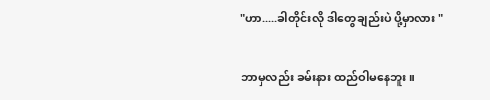"ဟာ.....ခါတိုင်းလို ဒါတွေချည်းပဲ ပို့မှာလား "

ဘာမှလည်း ခမ်းနား ထည်ဝါမနေဘူး။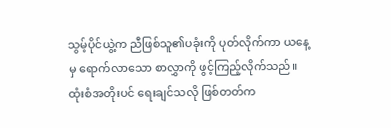သွမ့်ပိုင်ယွဲ့က ညီဖြစ်သူ၏ပခုံးကို ပုတ်လိုက်ကာ ယနေ့မှ ရောက်လာသော စာလွှာကို ဖွင့်ကြည့်လိုက်သည်။ ထုံးစံအတိုးပင် ရေးချင်သလို ဖြစ်တတ်က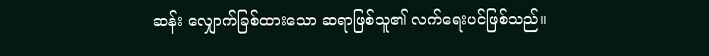ဆန်း လျှောက်ခြစ်ထားသော ဆရာဖြစ်သူ၏ လက်ရေးပင်ဖြစ်သည်။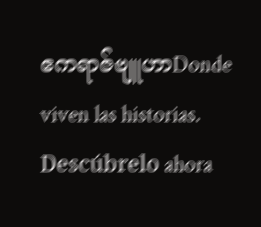ဧကရာဇ်ဗျူဟာDonde viven las historias. Descúbrelo ahora